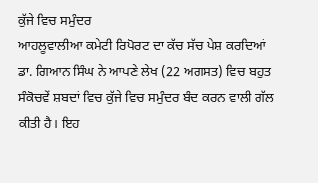ਕੁੱਜੇ ਵਿਚ ਸਮੁੰਦਰ
ਆਹਲੂਵਾਲੀਆ ਕਮੇਟੀ ਰਿਪੋਰਟ ਦਾ ਕੱਚ ਸੱਚ ਪੇਸ਼ ਕਰਦਿਆਂ ਡਾ. ਗਿਆਨ ਸਿੰਘ ਨੇ ਆਪਣੇ ਲੇਖ (22 ਅਗਸਤ) ਵਿਚ ਬਹੁਤ ਸੰਕੋਚਵੇਂ ਸ਼ਬਦਾਂ ਵਿਚ ਕੁੱਜੇ ਵਿਚ ਸਮੁੰਦਰ ਬੰਦ ਕਰਨ ਵਾਲੀ ਗੱਲ ਕੀਤੀ ਹੈ। ਇਹ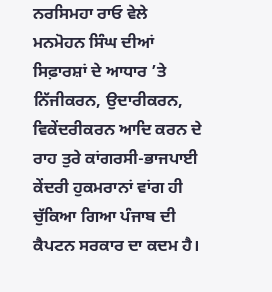ਨਰਸਿਮਹਾ ਰਾਓ ਵੇਲੇ ਮਨਮੋਹਨ ਸਿੰਘ ਦੀਆਂ ਸਿਫ਼ਾਰਸ਼ਾਂ ਦੇ ਆਧਾਰ ’ਤੇ ਨਿੱਜੀਕਰਨ, ਉਦਾਰੀਕਰਨ, ਵਿਕੇਂਦਰੀਕਰਨ ਆਦਿ ਕਰਨ ਦੇ ਰਾਹ ਤੁਰੇ ਕਾਂਗਰਸੀ-ਭਾਜਪਾਈ ਕੇਂਦਰੀ ਹੁਕਮਰਾਨਾਂ ਵਾਂਗ ਹੀ ਚੁੱਕਿਆ ਗਿਆ ਪੰਜਾਬ ਦੀ ਕੈਪਟਨ ਸਰਕਾਰ ਦਾ ਕਦਮ ਹੈ।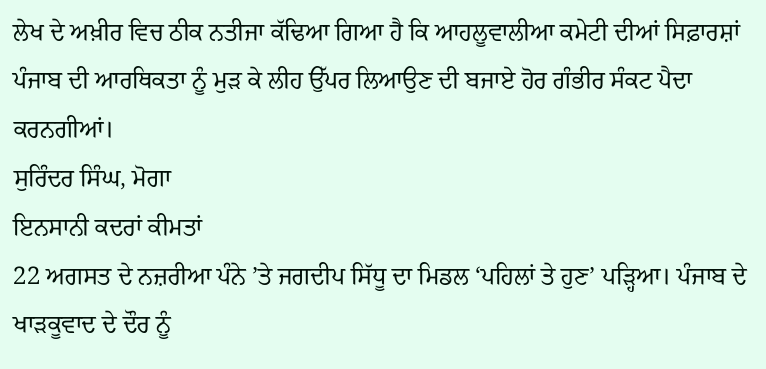ਲੇਖ ਦੇ ਅਖ਼ੀਰ ਵਿਚ ਠੀਕ ਨਤੀਜਾ ਕੱਢਿਆ ਗਿਆ ਹੈ ਕਿ ਆਹਲੂਵਾਲੀਆ ਕਮੇਟੀ ਦੀਆਂ ਸਿਫ਼ਾਰਸ਼ਾਂ ਪੰਜਾਬ ਦੀ ਆਰਥਿਕਤਾ ਨੂੰ ਮੁੜ ਕੇ ਲੀਹ ਉੱਪਰ ਲਿਆਉਣ ਦੀ ਬਜਾਏ ਹੋਰ ਗੰਭੀਰ ਸੰਕਟ ਪੈਦਾ ਕਰਨਗੀਆਂ।
ਸੁਰਿੰਦਰ ਸਿੰਘ, ਮੋਗਾ
ਇਨਸਾਨੀ ਕਦਰਾਂ ਕੀਮਤਾਂ
22 ਅਗਸਤ ਦੇ ਨਜ਼ਰੀਆ ਪੰਨੇ ’ਤੇ ਜਗਦੀਪ ਸਿੱਧੂ ਦਾ ਮਿਡਲ ‘ਪਹਿਲਾਂ ਤੇ ਹੁਣ’ ਪੜ੍ਹਿਆ। ਪੰਜਾਬ ਦੇ ਖਾੜਕੂਵਾਦ ਦੇ ਦੌਰ ਨੂੰ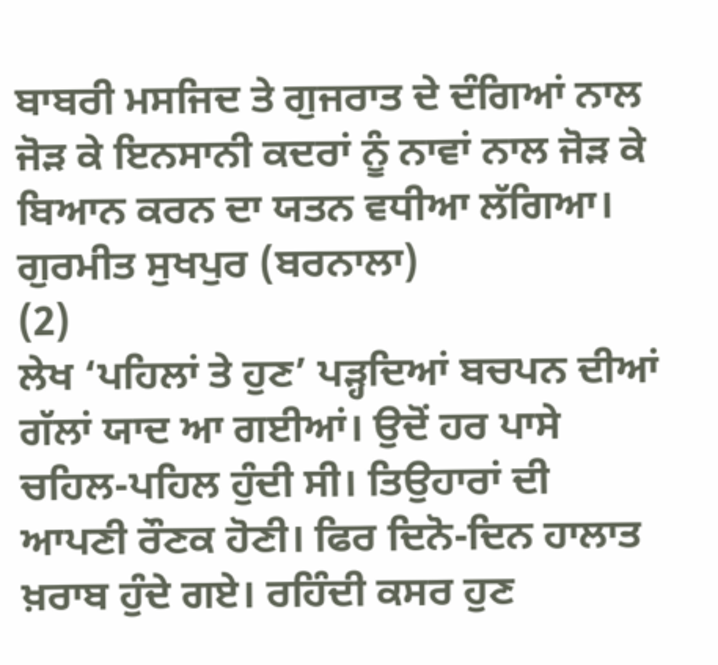ਬਾਬਰੀ ਮਸਜਿਦ ਤੇ ਗੁਜਰਾਤ ਦੇ ਦੰਗਿਆਂ ਨਾਲ ਜੋੜ ਕੇ ਇਨਸਾਨੀ ਕਦਰਾਂ ਨੂੰ ਨਾਵਾਂ ਨਾਲ ਜੋੜ ਕੇ ਬਿਆਨ ਕਰਨ ਦਾ ਯਤਨ ਵਧੀਆ ਲੱਗਿਆ।
ਗੁਰਮੀਤ ਸੁਖਪੁਰ (ਬਰਨਾਲਾ)
(2)
ਲੇਖ ‘ਪਹਿਲਾਂ ਤੇ ਹੁਣ’ ਪੜ੍ਹਦਿਆਂ ਬਚਪਨ ਦੀਆਂ ਗੱਲਾਂ ਯਾਦ ਆ ਗਈਆਂ। ਉਦੋਂ ਹਰ ਪਾਸੇ ਚਹਿਲ-ਪਹਿਲ ਹੁੰਦੀ ਸੀ। ਤਿਉਹਾਰਾਂ ਦੀ ਆਪਣੀ ਰੌਣਕ ਹੋਣੀ। ਫਿਰ ਦਿਨੋ-ਦਿਨ ਹਾਲਾਤ ਖ਼ਰਾਬ ਹੁੰਦੇ ਗਏ। ਰਹਿੰਦੀ ਕਸਰ ਹੁਣ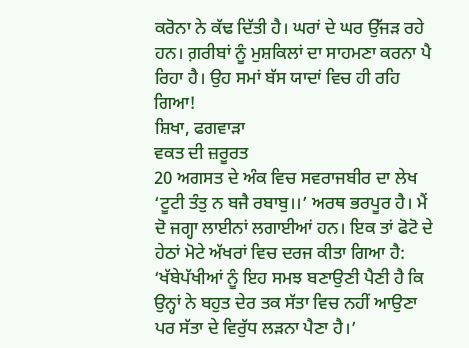ਕਰੋਨਾ ਨੇ ਕੱਢ ਦਿੱਤੀ ਹੈ। ਘਰਾਂ ਦੇ ਘਰ ਉੱਜੜ ਰਹੇ ਹਨ। ਗ਼ਰੀਬਾਂ ਨੂੰ ਮੁਸ਼ਕਿਲਾਂ ਦਾ ਸਾਹਮਣਾ ਕਰਨਾ ਪੈ ਰਿਹਾ ਹੈ। ਉਹ ਸਮਾਂ ਬੱਸ ਯਾਦਾਂ ਵਿਚ ਹੀ ਰਹਿ ਗਿਆ!
ਸ਼ਿਖਾ, ਫਗਵਾੜਾ
ਵਕਤ ਦੀ ਜ਼ਰੂਰਤ
20 ਅਗਸਤ ਦੇ ਅੰਕ ਵਿਚ ਸਵਰਾਜਬੀਰ ਦਾ ਲੇਖ ‘ਟੂਟੀ ਤੰਤੁ ਨ ਬਜੈ ਰਬਾਬੁ।।’ ਅਰਥ ਭਰਪੂਰ ਹੈ। ਮੈਂ ਦੋ ਜਗ੍ਹਾ ਲਾਈਨਾਂ ਲਗਾਈਆਂ ਹਨ। ਇਕ ਤਾਂ ਫੋਟੋ ਦੇ ਹੇਠਾਂ ਮੋਟੇ ਅੱਖਰਾਂ ਵਿਚ ਦਰਜ ਕੀਤਾ ਗਿਆ ਹੈ: ‘ਖੱਬੇਪੱਖੀਆਂ ਨੂੰ ਇਹ ਸਮਝ ਬਣਾਉਣੀ ਪੈਣੀ ਹੈ ਕਿ ਉਨ੍ਹਾਂ ਨੇ ਬਹੁਤ ਦੇਰ ਤਕ ਸੱਤਾ ਵਿਚ ਨਹੀਂ ਆਉਣਾ ਪਰ ਸੱਤਾ ਦੇ ਵਿਰੁੱਧ ਲੜਨਾ ਪੈਣਾ ਹੈ।’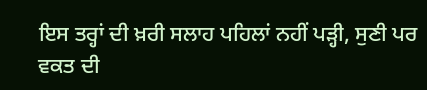ਇਸ ਤਰ੍ਹਾਂ ਦੀ ਖ਼ਰੀ ਸਲਾਹ ਪਹਿਲਾਂ ਨਹੀਂ ਪੜ੍ਹੀ, ਸੁਣੀ ਪਰ ਵਕਤ ਦੀ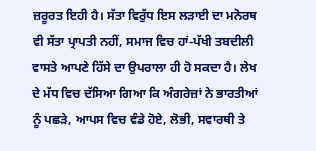ਜ਼ਰੂਰਤ ਇਹੀ ਹੈ। ਸੱਤਾ ਵਿਰੁੱਧ ਇਸ ਲੜਾਈ ਦਾ ਮਨੋਰਥ ਵੀ ਸੱਤਾ ਪ੍ਰਾਪਤੀ ਨਹੀਂ, ਸਮਾਜ ਵਿਚ ਹਾਂ-ਪੱਖੀ ਤਬਦੀਲੀ ਵਾਸਤੇ ਆਪਣੇ ਹਿੱਸੇ ਦਾ ਉਪਰਾਲਾ ਹੀ ਹੋ ਸਕਦਾ ਹੈ। ਲੇਖ ਦੇ ਮੱਧ ਵਿਚ ਦੱਸਿਆ ਗਿਆ ਕਿ ਅੰਗਰੇਜ਼ਾਂ ਨੇ ਭਾਰਤੀਆਂ ਨੂੰ ਪਛੜੇ, ਆਪਸ ਵਿਚ ਵੰਡੇ ਹੋਏ, ਲੋਭੀ, ਸਵਾਰਥੀ ਤੇ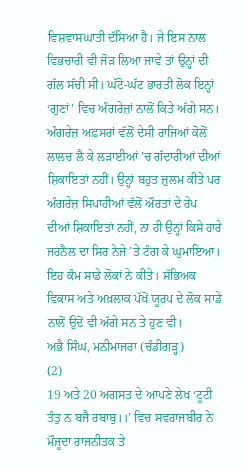ਵਿਸ਼ਵਾਸਘਾਤੀ ਦੱਸਿਆ ਹੈ। ਜੇ ਇਸ ਨਾਲ ਵਿਭਚਾਰੀ ਵੀ ਜੋੜ ਲਿਆ ਜਾਵੇ ਤਾਂ ਉਨ੍ਹਾਂ ਦੀ ਗੱਲ ਸੱਚੀ ਸੀ। ਘੱਟੋ-ਘੱਟ ਭਾਰਤੀ ਲੋਕ ਇਨ੍ਹਾਂ ‘ਗੁਣਾਂ’ ਵਿਚ ਅੰਗਰੇਜ਼ਾਂ ਨਾਲੋਂ ਕਿਤੇ ਅੱਗੇ ਸਨ। ਅੰਗਰੇਜ਼ ਅਫ਼ਸਰਾਂ ਵੱਲੋਂ ਦੇਸੀ ਰਾਜਿਆਂ ਕੋਲੋਂ ਲਾਲਚ ਲੈ ਕੇ ਲੜਾਈਆਂ ’ਚ ਗੱਦਾਰੀਆਂ ਦੀਆਂ ਸ਼ਿਕਾਇਤਾਂ ਨਹੀਂ। ਉਨ੍ਹਾਂ ਬਹੁਤ ਜ਼ੁਲਮ ਕੀਤੇ ਪਰ ਅੰਗਰੇਜ਼ ਸਿਪਾਹੀਆਂ ਵੱਲੋਂ ਔਰਤਾਂ ਦੇ ਰੇਪ ਦੀਆਂ ਸ਼ਿਕਾਇਤਾਂ ਨਹੀਂ, ਨਾ ਹੀ ਉਨ੍ਹਾਂ ਕਿਸੇ ਹਾਰੇ ਜਰਨੈਲ ਦਾ ਸਿਰ ਨੇਜੇ ’ਤੇ ਟੰਗ ਕੇ ਘੁਮਾਇਆ। ਇਹ ਕੰਮ ਸਾਡੇ ਲੋਕਾਂ ਨੇ ਕੀਤੇ। ਸੱਭਿਅਕ ਵਿਕਾਸ ਅਤੇ ਅਖ਼ਲਾਕ ਪੱਖੋਂ ਯੂਰਪ ਦੇ ਲੋਕ ਸਾਡੇ ਨਾਲੋਂ ਉਦੋਂ ਵੀ ਅੱਗੇ ਸਨ ਤੇ ਹੁਣ ਵੀ।
ਅਭੈ ਸਿੰਘ, ਮਨੀਮਾਜਰਾ (ਚੰਡੀਗੜ੍ਹ)
(2)
19 ਅਤੇ 20 ਅਗਸਤ ਦੇ ਆਪਣੇ ਲੇਖ ‘ਟੂਟੀ ਤੰਤੁ ਨ ਬਜੈ ਰਬਾਬੁ।।’ ਵਿਚ ਸਵਰਾਜਬੀਰ ਨੇ ਮੌਜੂਦਾ ਰਾਜਨੀਤਕ ਤੇ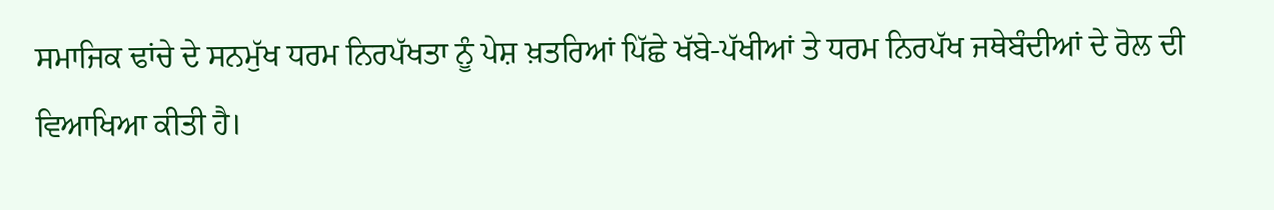ਸਮਾਜਿਕ ਢਾਂਚੇ ਦੇ ਸਨਮੁੱਖ ਧਰਮ ਨਿਰਪੱਖਤਾ ਨੂੰ ਪੇਸ਼ ਖ਼ਤਰਿਆਂ ਪਿੱਛੇ ਖੱਬੇ-ਪੱਖੀਆਂ ਤੇ ਧਰਮ ਨਿਰਪੱਖ ਜਥੇਬੰਦੀਆਂ ਦੇ ਰੋਲ ਦੀ ਵਿਆਖਿਆ ਕੀਤੀ ਹੈ।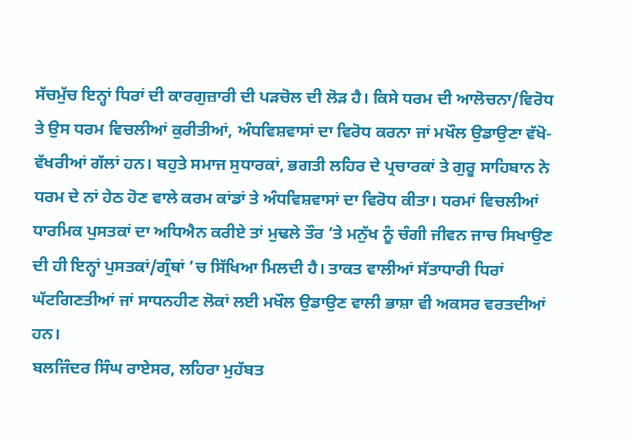ਸੱਚਮੁੱਚ ਇਨ੍ਹਾਂ ਧਿਰਾਂ ਦੀ ਕਾਰਗੁਜ਼ਾਰੀ ਦੀ ਪੜਚੋਲ ਦੀ ਲੋੜ ਹੈ। ਕਿਸੇ ਧਰਮ ਦੀ ਆਲੋਚਨਾ/ਵਿਰੋਧ ਤੇ ਉਸ ਧਰਮ ਵਿਚਲੀਆਂ ਕੁਰੀਤੀਆਂ, ਅੰਧਵਿਸ਼ਵਾਸਾਂ ਦਾ ਵਿਰੋਧ ਕਰਨਾ ਜਾਂ ਮਖੌਲ ਉਡਾਉਣਾ ਵੱਖੋ-ਵੱਖਰੀਆਂ ਗੱਲਾਂ ਹਨ। ਬਹੁਤੇ ਸਮਾਜ ਸੁਧਾਰਕਾਂ, ਭਗਤੀ ਲਹਿਰ ਦੇ ਪ੍ਰਚਾਰਕਾਂ ਤੇ ਗੁਰੂ ਸਾਹਿਬਾਨ ਨੇ ਧਰਮ ਦੇ ਨਾਂ ਹੇਠ ਹੋਣ ਵਾਲੇ ਕਰਮ ਕਾਂਡਾਂ ਤੇ ਅੰਧਵਿਸ਼ਵਾਸਾਂ ਦਾ ਵਿਰੋਧ ਕੀਤਾ। ਧਰਮਾਂ ਵਿਚਲੀਆਂ ਧਾਰਮਿਕ ਪੁਸਤਕਾਂ ਦਾ ਅਧਿਐਨ ਕਰੀਏ ਤਾਂ ਮੁਢਲੇ ਤੌਰ ’ਤੇ ਮਨੁੱਖ ਨੂੰ ਚੰਗੀ ਜੀਵਨ ਜਾਚ ਸਿਖਾਉਣ ਦੀ ਹੀ ਇਨ੍ਹਾਂ ਪੁਸਤਕਾਂ/ਗ੍ਰੰਥਾਂ ’ਚ ਸਿੱਖਿਆ ਮਿਲਦੀ ਹੈ। ਤਾਕਤ ਵਾਲੀਆਂ ਸੱਤਾਧਾਰੀ ਧਿਰਾਂ ਘੱਟਗਿਣਤੀਆਂ ਜਾਂ ਸਾਧਨਹੀਣ ਲੋਕਾਂ ਲਈ ਮਖੌਲ ਉਡਾਉਣ ਵਾਲੀ ਭਾਸ਼ਾ ਵੀ ਅਕਸਰ ਵਰਤਦੀਆਂ ਹਨ।
ਬਲਜਿੰਦਰ ਸਿੰਘ ਰਾਏਸਰ, ਲਹਿਰਾ ਮੁਹੱਬਤ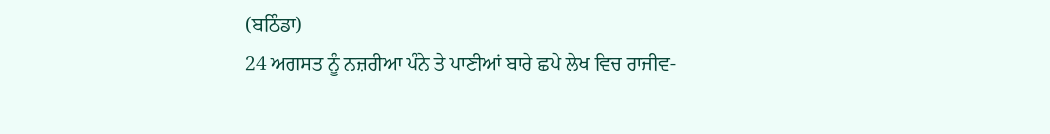(ਬਠਿੰਡਾ)
24 ਅਗਸਤ ਨੂੰ ਨਜ਼ਰੀਆ ਪੰਨੇ ਤੇ ਪਾਣੀਆਂ ਬਾਰੇ ਛਪੇ ਲੇਖ ਵਿਚ ਰਾਜੀਵ-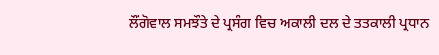ਲੌਂਗੋਵਾਲ ਸਮਝੌਤੇ ਦੇ ਪ੍ਰਸੰਗ ਵਿਚ ਅਕਾਲੀ ਦਲ ਦੇ ਤਤਕਾਲੀ ਪ੍ਰਧਾਨ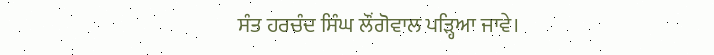ਸੰਤ ਹਰਚੰਦ ਸਿੰਘ ਲੌਂਗੋਵਾਲ ਪੜ੍ਹਿਆ ਜਾਵੇ।